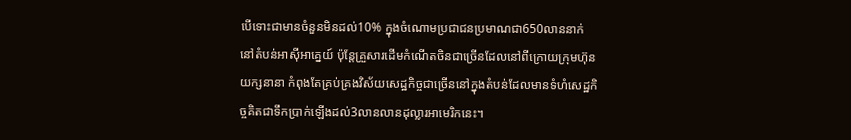បើទោះជាមានចំនួនមិនដល់10% ក្នុងចំណោមប្រជាជនប្រមាណជា650លាននាក់នៅតំបន់អាស៊ីអាគ្នេយ៍ ប៉ុន្តែគ្រួសារដើមកំណើតចិនជាច្រើនដែលនៅពីក្រោយក្រុមហ៊ុនយក្សនានា កំពុងតែគ្រប់គ្រងវិស័យសេដ្ឋកិច្ចជាច្រើននៅក្នុងតំបន់ដែលមានទំហំសេដ្ឋកិច្ចគិតជាទឹកប្រាក់ឡើងដល់3លានលានដុល្លារអាមេរិកនេះ។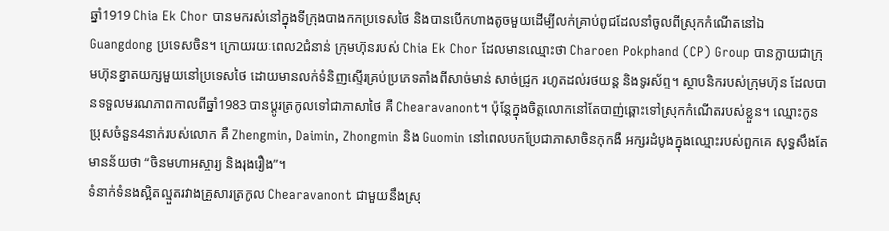ឆ្នាំ1919 Chia Ek Chor បានមករស់នៅក្នុងទីក្រុងបាងកកប្រទេសថៃ និងបានបើកហាងតូចមួយដើម្បីលក់គ្រាប់ពូជដែលនាំចូលពីស្រុកកំណើតនៅឯ Guangdong ប្រទេសចិន។ ក្រោយរយៈពេល2ជំនាន់ ក្រុមហ៊ុនរបស់ Chia Ek Chor ដែលមានឈ្មោះថា Charoen Pokphand (CP) Group បានក្លាយជាក្រុមហ៊ុនខ្នាតយក្សមួយនៅប្រទេសថៃ ដោយមានលក់ទំនិញស្ទើរគ្រប់ប្រភេទតាំងពីសាច់មាន់ សាច់ជ្រូក រហូតដល់រថយន្ត និងទូរស័ព្ទ។ ស្ថាបនិករបស់ក្រុមហ៊ុន ដែលបានទទួលមរណភាពកាលពីឆ្នាំ1983 បានប្ដូរត្រកូលទៅជាភាសាថៃ គឺ Chearavanont។ ប៉ុន្តែក្នុងចិត្តលោកនៅតែបាញ់ឆ្ពោះទៅស្រុកកំណើតរបស់ខ្លួន។ ឈ្មោះកូនប្រុសចំនួន4នាក់របស់លោក គឺ Zhengmin, Daimin, Zhongmin និង Guomin នៅពេលបកប្រែជាភាសាចិនកុកងឺ អក្សរដំបូងក្នុងឈ្មោះរបស់ពួកគេ សុទ្ធសឹងតែមានន័យថា “ចិនមហាអស្ចារ្យ និងរុងរឿង”។
ទំនាក់ទំនងស្អិតល្មួតរវាងគ្រួសារត្រកូល Chearavanont ជាមួយនឹងស្រុ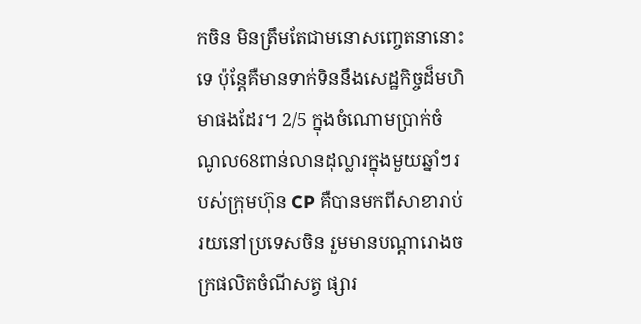កចិន មិនត្រឹមតែជាមនោសញ្ចេតនានោះទេ ប៉ុន្តែគឺមានទាក់ទិននឹងសេដ្ឋកិច្ចដ៏មហិមាផងដែរ។ 2/5 ក្នុងចំណោមប្រាក់ចំណូល68ពាន់លានដុល្លារក្នុងមួយឆ្នាំៗរបស់ក្រុមហ៊ុន CP គឺបានមកពីសាខារាប់រយនៅប្រទេសចិន រួមមានបណ្ដារោងចក្រផលិតចំណីសត្វ ផ្សារ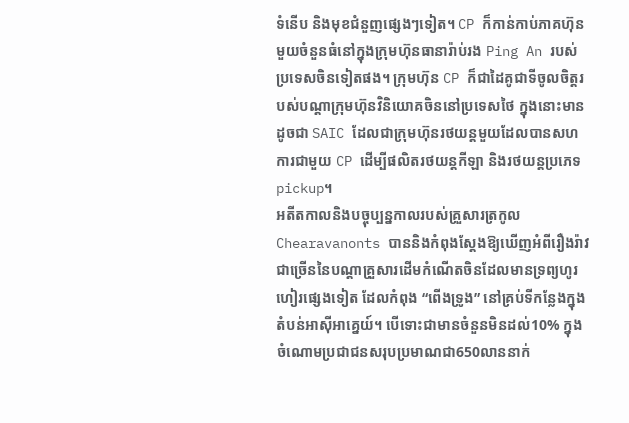ទំនើប និងមុខជំនួញផ្សេងៗទៀត។ CP ក៏កាន់កាប់ភាគហ៊ុនមួយចំនួនធំនៅក្នុងក្រុមហ៊ុនធានារ៉ាប់រង Ping An របស់ប្រទេសចិនទៀតផង។ ក្រុមហ៊ុន CP ក៏ជាដៃគូជាទីចូលចិត្តរបស់បណ្ដាក្រុមហ៊ុនវិនិយោគចិននៅប្រទេសថៃ ក្នុងនោះមានដូចជា SAIC ដែលជាក្រុមហ៊ុនរថយន្តមួយដែលបានសហការជាមួយ CP ដើម្បីផលិតរថយន្តកីឡា និងរថយន្តប្រភេទ pickup។
អតីតកាលនិងបច្ចុប្បន្នកាលរបស់គ្រួសារត្រកូល Chearavanonts បាននិងកំពុងស្ដែងឱ្យឃើញអំពីរឿងរ៉ាវជាច្រើននៃបណ្ដាគ្រួសារដើមកំណើតចិនដែលមានទ្រព្យហូរហៀរផ្សេងទៀត ដែលកំពុង “ពើងទ្រូង” នៅគ្រប់ទីកន្លែងក្នុងតំបន់អាស៊ីអាគ្នេយ៍។ បើទោះជាមានចំនួនមិនដល់10% ក្នុងចំណោមប្រជាជនសរុបប្រមាណជា650លាននាក់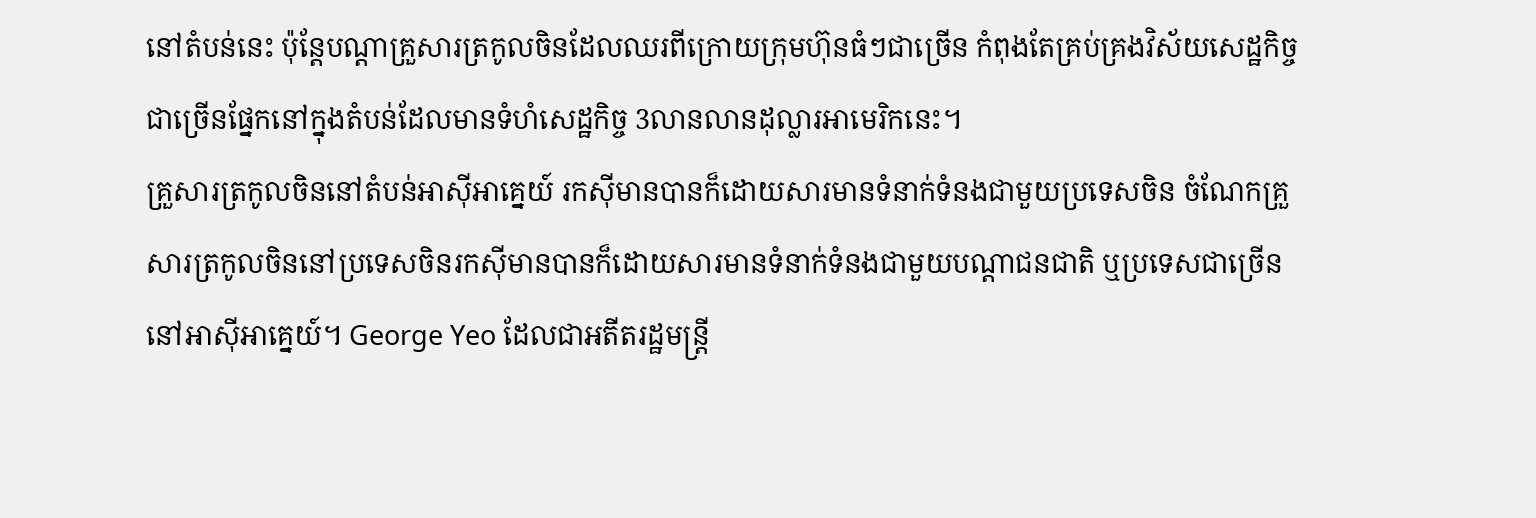នៅតំបន់នេះ ប៉ុន្តែបណ្ដាគ្រួសារត្រកូលចិនដែលឈរពីក្រោយក្រុមហ៊ុនធំៗជាច្រើន កំពុងតែគ្រប់គ្រងវិស័យសេដ្ឋកិច្ចជាច្រើនផ្នែកនៅក្នុងតំបន់ដែលមានទំហំសេដ្ឋកិច្ច 3លានលានដុល្លារអាមេរិកនេះ។
គ្រួសារត្រកូលចិននៅតំបន់អាស៊ីអាគ្នេយ៍ រកស៊ីមានបានក៏ដោយសារមានទំនាក់ទំនងជាមួយប្រទេសចិន ចំណែកគ្រួសារត្រកូលចិននៅប្រទេសចិនរកស៊ីមានបានក៏ដោយសារមានទំនាក់ទំនងជាមួយបណ្ដាជនជាតិ ឬប្រទេសជាច្រើននៅអាស៊ីអាគ្នេយ៍។ George Yeo ដែលជាអតីតរដ្ឋមន្ត្រី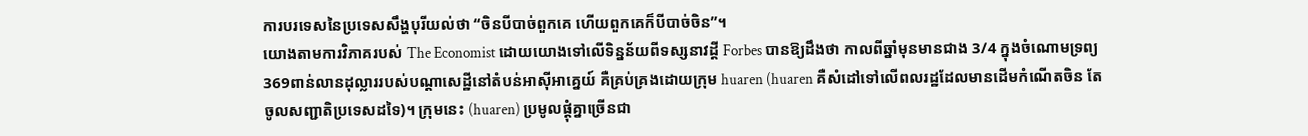ការបរទេសនៃប្រទេសសឹង្ហបុរីយល់ថា “ចិនបីបាច់ពួកគេ ហើយពួកគេក៏បីបាច់ចិន”។
យោងតាមការវិភាគរបស់ The Economist ដោយយោងទៅលើទិន្នន័យពីទស្សនាវដ្ដី Forbes បានឱ្យដឹងថា កាលពីឆ្នាំមុនមានជាង 3/4 ក្នុងចំណោមទ្រព្យ 369ពាន់លានដុល្លាររបស់បណ្ដាសេដ្ឋីនៅតំបន់អាស៊ីអាគ្នេយ៍ គឺគ្រប់គ្រងដោយក្រុម huaren (huaren គឺសំដៅទៅលើពលរដ្ឋដែលមានដើមកំណើតចិន តែចូលសញ្ជាតិប្រទេសដទៃ)។ ក្រុមនេះ (huaren) ប្រមូលផ្ដុំគ្នាច្រើនជា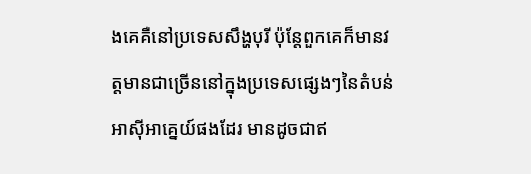ងគេគឺនៅប្រទេសសឹង្ហបុរី ប៉ុន្តែពួកគេក៏មានវត្តមានជាច្រើននៅក្នុងប្រទេសផ្សេងៗនៃតំបន់អាស៊ីអាគ្នេយ៍ផងដែរ មានដូចជាឥ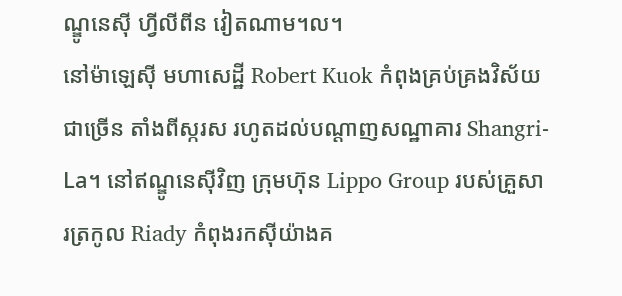ណ្ឌូនេស៊ី ហ្វីលីពីន វៀតណាម។ល។
នៅម៉ាឡេស៊ី មហាសេដ្ឋី Robert Kuok កំពុងគ្រប់គ្រងវិស័យជាច្រើន តាំងពីស្ករស រហូតដល់បណ្ដាញសណ្ឋាគារ Shangri-La។ នៅឥណ្ឌូនេស៊ីវិញ ក្រុមហ៊ុន Lippo Group របស់គ្រួសារត្រកូល Riady កំពុងរកស៊ីយ៉ាងគ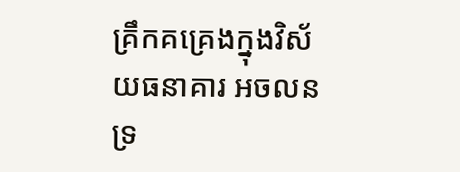គ្រឹកគគ្រេងក្នុងវិស័យធនាគារ អចលនទ្រ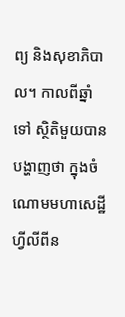ព្យ និងសុខាភិបាល។ កាលពីឆ្នាំទៅ ស្ថិតិមួយបានបង្ហាញថា ក្នុងចំណោមមហាសេដ្ឋីហ្វីលីពីន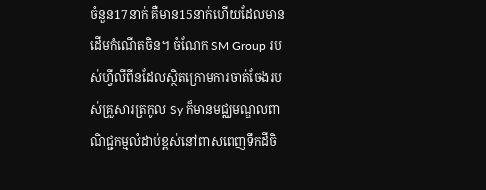ចំនួន17នាក់ គឺមាន15នាក់ហើយដែលមានដើមកំណើតចិន។ ចំណែក SM Group របស់ហ្វីលីពីនដែលស្ថិតក្រោមការចាត់ចែងរបស់គ្រួសារត្រកូល Sy ក៏មានមជ្ឈមណ្ឌលពាណិជ្ជកម្មលំដាប់ខ្ពស់នៅពាសពេញទឹកដីចិ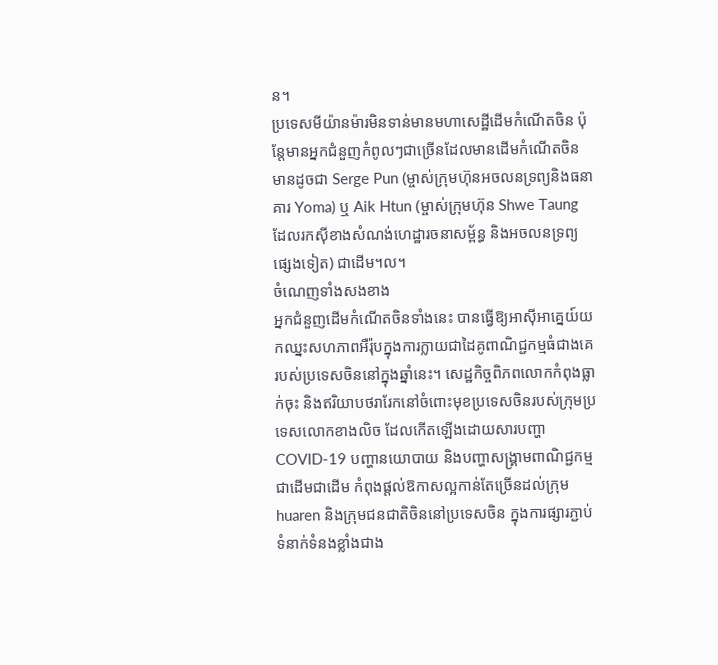ន។
ប្រទេសមីយ៉ានម៉ារមិនទាន់មានមហាសេដ្ឋីដើមកំណើតចិន ប៉ុន្តែមានអ្នកជំនួញកំពូលៗជាច្រើនដែលមានដើមកំណើតចិន មានដូចជា Serge Pun (ម្ចាស់ក្រុមហ៊ុនអចលនទ្រព្យនិងធនាគារ Yoma) ឬ Aik Htun (ម្ចាស់ក្រុមហ៊ុន Shwe Taung ដែលរកស៊ីខាងសំណង់ហេដ្ឋារចនាសម្ព័ន្ធ និងអចលនទ្រព្យផ្សេងទៀត) ជាដើម។ល។
ចំណេញទាំងសងខាង
អ្នកជំនួញដើមកំណើតចិនទាំងនេះ បានធ្វើឱ្យអាស៊ីអាគ្នេយ៍យកឈ្នះសហភាពអឺរ៉ុបក្នុងការក្លាយជាដៃគូពាណិជ្ជកម្មធំជាងគេរបស់ប្រទេសចិននៅក្នុងឆ្នាំនេះ។ សេដ្ឋកិច្ចពិភពលោកកំពុងធ្លាក់ចុះ និងឥរិយាបថរារែកនៅចំពោះមុខប្រទេសចិនរបស់ក្រុមប្រទេសលោកខាងលិច ដែលកើតឡើងដោយសារបញ្ហា COVID-19 បញ្ហានយោបាយ និងបញ្ហាសង្គ្រាមពាណិជ្ជកម្មជាដើមជាដើម កំពុងផ្ដល់ឱកាសល្អកាន់តែច្រើនដល់ក្រុម huaren និងក្រុមជនជាតិចិននៅប្រទេសចិន ក្នុងការផ្សារភ្ជាប់ទំនាក់ទំនងខ្លាំងជាង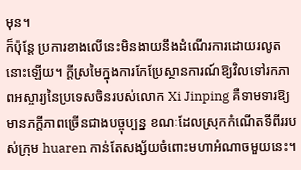មុន។
ក៏ប៉ុន្តែ ប្រការខាងលើនេះមិនងាយនឹងដំណើរការដោយរលូតនោះឡើយ។ ក្ដីស្រមៃក្នុងការកែប្រែស្ថានការណ៍ឱ្យវិលទៅរកភាពអស្ចារ្យនៃប្រទេសចិនរបស់លោក Xi Jinping គឺទាមទារឱ្យមានភក្ដីភាពច្រើនជាងបច្ចុប្បន្ន ខណៈដែលស្រុកកំណើតទីពីររបស់ក្រុម huaren កាន់តែសង្ស័យចំពោះមហាអំណាចមួយនេះ។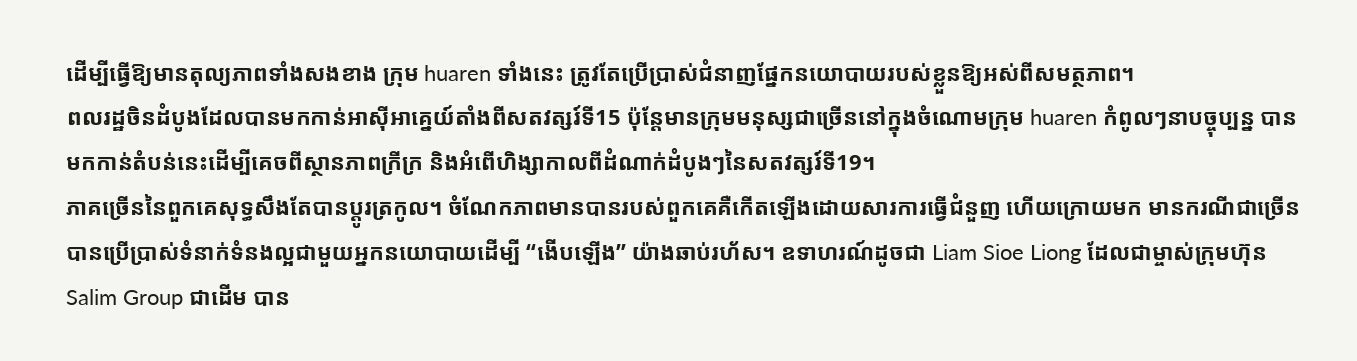ដើម្បីធ្វើឱ្យមានតុល្យភាពទាំងសងខាង ក្រុម huaren ទាំងនេះ ត្រូវតែប្រើប្រាស់ជំនាញផ្នែកនយោបាយរបស់ខ្លួនឱ្យអស់ពីសមត្ថភាព។
ពលរដ្ឋចិនដំបូងដែលបានមកកាន់អាស៊ីអាគ្នេយ៍តាំងពីសតវត្សរ៍ទី15 ប៉ុន្តែមានក្រុមមនុស្សជាច្រើននៅក្នុងចំណោមក្រុម huaren កំពូលៗនាបច្ចុប្បន្ន បានមកកាន់តំបន់នេះដើម្បីគេចពីស្ថានភាពក្រីក្រ និងអំពើហិង្សាកាលពីដំណាក់ដំបូងៗនៃសតវត្សរ៍ទី19។
ភាគច្រើននៃពួកគេសុទ្ធសឹងតែបានប្ដូរត្រកូល។ ចំណែកភាពមានបានរបស់ពួកគេគឺកើតឡើងដោយសារការធ្វើជំនួញ ហើយក្រោយមក មានករណីជាច្រើនបានប្រើប្រាស់ទំនាក់ទំនងល្អជាមួយអ្នកនយោបាយដើម្បី “ងើបឡើង” យ៉ាងឆាប់រហ័ស។ ឧទាហរណ៍ដូចជា Liam Sioe Liong ដែលជាម្ចាស់ក្រុមហ៊ុន Salim Group ជាដើម បាន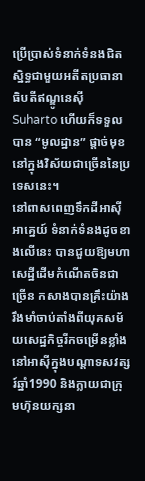ប្រើប្រាស់ទំនាក់ទំនងជិតស្និទ្ធជាមួយអតីតប្រធានាធិបតីឥណ្ឌូនេស៊ី Suharto ហើយក៏ទទួលបាន “មូលដ្ឋាន” ផ្ដាច់មុខនៅក្នុងវិស័យជាច្រើននៃប្រទេសនេះ។
នៅពាសពេញទឹកដីអាស៊ីអាគ្នេយ៍ ទំនាក់ទំនងដូចខាងលើនេះ បានជួយឱ្យមហាសេដ្ឋីដើមកំណើតចិនជាច្រើន កសាងបានគ្រឹះយ៉ាងរឹងមាំចាប់តាំងពីយុគសម័យសេដ្ឋកិច្ចរីកចម្រើនខ្លាំងនៅអាស៊ីក្នុងបណ្ដាទសវត្សរ៍ឆ្នាំ1990 និងក្លាយជាក្រុមហ៊ុនយក្សនា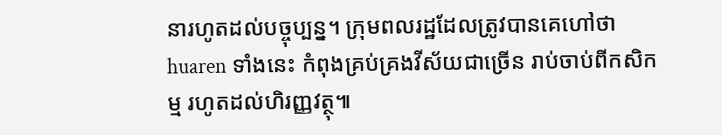នារហូតដល់បច្ចុប្បន្ន។ ក្រុមពលរដ្ឋដែលត្រូវបានគេហៅថា huaren ទាំងនេះ កំពុងគ្រប់គ្រងវីស័យជាច្រើន រាប់ចាប់ពីកសិកម្ម រហូតដល់ហិរញ្ញវត្ថុ៕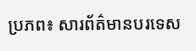ប្រភព៖ សារព័ត៌មានបរទេស